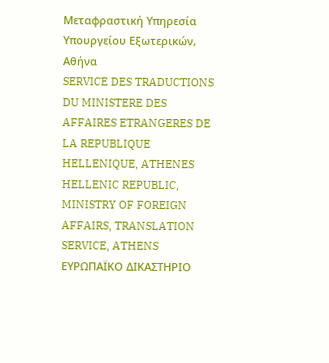Μεταφραστική Υπηρεσία Υπουργείου Εξωτερικών, Αθήνα
SERVICE DES TRADUCTIONS DU MINISTERE DES AFFAIRES ETRANGERES DE LA REPUBLIQUE HELLENIQUE, ATHENES
HELLENIC REPUBLIC, MINISTRY OF FOREIGN AFFAIRS, TRANSLATION SERVICE, ATHENS
ΕΥΡΩΠΑΪΚΟ ΔΙΚΑΣΤΗΡΙΟ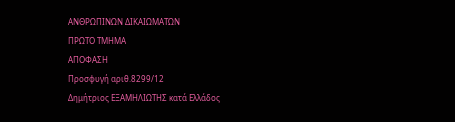ΑΝΘΡΩΠΙΝΩΝ ΔΙΚΑΙΩΜΑΤΩΝ
ΠΡΩΤΟ ΤΜΗΜΑ
ΑΠΟΦΑΣΗ
Προσφυγή αριθ.8299/12
Δημήτριος ΕΞΑΜΗΛΙΩΤΗΣ κατά Ελλάδoς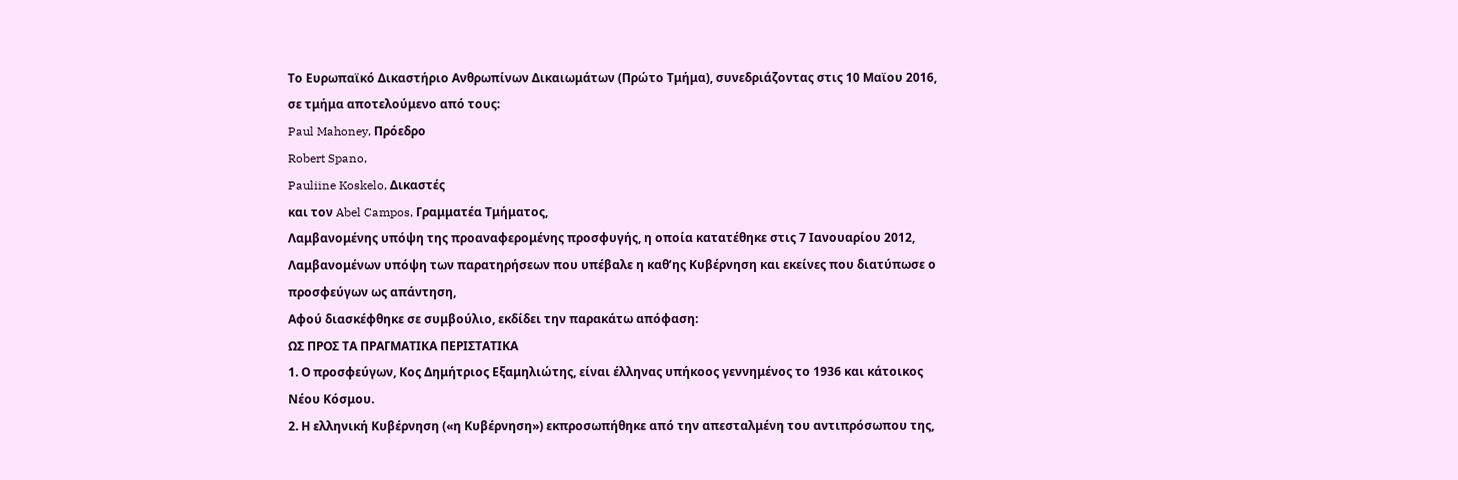Το Ευρωπαϊκό Δικαστήριο Ανθρωπίνων Δικαιωμάτων (Πρώτο Τμήμα), συνεδριάζοντας στις 10 Μαϊου 2016, σε τμήμα αποτελούμενο από τους:
Paul Mahoney, Πρόεδρο
Robert Spano,
Pauliine Koskelo, Δικαστές
και τον Abel Campos, Γραμματέα Τμήματος,
Λαμβανομένης υπόψη της προαναφερομένης προσφυγής, η οποία κατατέθηκε στις 7 Ιανουαρίου 2012,
Λαμβανομένων υπόψη των παρατηρήσεων που υπέβαλε η καθ’ης Κυβέρνηση και εκείνες που διατύπωσε ο προσφεύγων ως απάντηση,
Αφού διασκέφθηκε σε συμβούλιο, εκδίδει την παρακάτω απόφαση:
ΩΣ ΠΡΟΣ ΤΑ ΠΡΑΓΜΑΤΙΚΑ ΠΕΡΙΣΤΑΤΙΚΑ
1. Ο προσφεύγων, Κος Δημήτριος Εξαμηλιώτης, είναι έλληνας υπήκοος γεννημένος το 1936 και κάτοικος Νέου Κόσμου.
2. Η ελληνική Κυβέρνηση («η Κυβέρνηση») εκπροσωπήθηκε από την απεσταλμένη του αντιπρόσωπου της,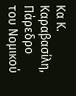Κα Κ. Καραβασίλη, Πάρεδρο του Νομικού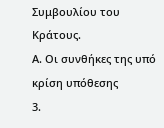Συμβουλίου του Κράτους.
Α. Οι συνθήκες της υπό κρίση υπόθεσης
3.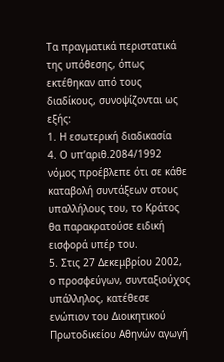Τα πραγματικά περιστατικά της υπόθεσης, όπως εκτέθηκαν από τους διαδίκους, συνοψίζονται ως εξής:
1. Η εσωτερική διαδικασία
4. Ο υπ’αριθ.2084/1992 νόμος προέβλεπε ότι σε κάθε καταβολή συντάξεων στους υπαλλήλους του, το Κράτος θα παρακρατούσε ειδική εισφορά υπέρ του.
5. Στις 27 Δεκεμβρίου 2002, ο προσφεύγων, συνταξιούχος υπάλληλος, κατέθεσε ενώπιον του Διοικητικού Πρωτοδικείου Αθηνών αγωγή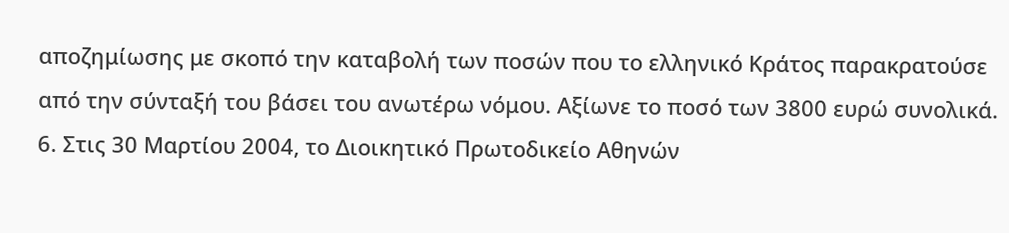αποζημίωσης με σκοπό την καταβολή των ποσών που το ελληνικό Κράτος παρακρατούσε από την σύνταξή του βάσει του ανωτέρω νόμου. Αξίωνε το ποσό των 3800 ευρώ συνολικά.
6. Στις 30 Μαρτίου 2004, το Διοικητικό Πρωτοδικείο Αθηνών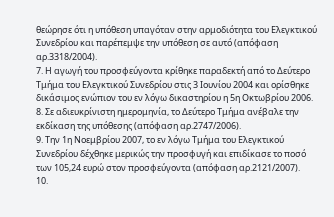θεώρησε ότι η υπόθεση υπαγόταν στην αρμοδιότητα του Ελεγκτικού Συνεδρίου και παρέπεμψε την υπόθεση σε αυτό (απόφαση αρ.3318/2004).
7. Η αγωγή του προσφεύγοντα κρίθηκε παραδεκτή από το Δεύτερο Τμήμα του Ελεγκτικού Συνεδρίου στις 3 Ιουνίου 2004 και ορίσθηκε δικάσιμος ενώπιον του εν λόγω δικαστηρίου η 5η Οκτωβρίου 2006.
8. Σε αδιευκρίνιστη ημερομηνία, το Δεύτερο Τμήμα ανέβαλε την εκδίκαση της υπόθεσης (απόφαση αρ.2747/2006).
9. Την 1η Νοεμβρίου 2007, το εν λόγω Τμήμα του Ελεγκτικού Συνεδρίου δέχθηκε μερικώς την προσφυγή και επιδίκασε το ποσό των 105,24 ευρώ στον προσφεύγοντα (απόφαση αρ.2121/2007).
10.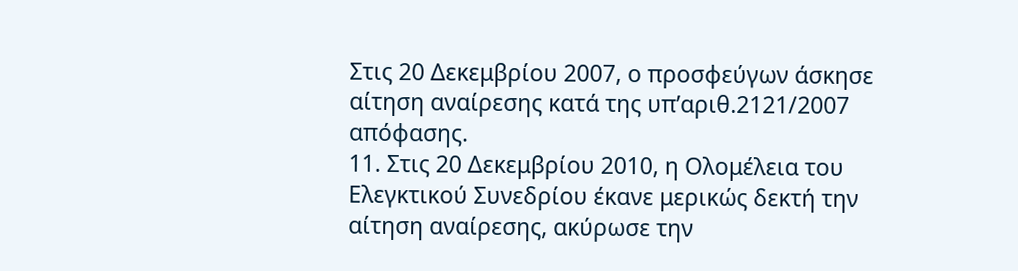Στις 20 Δεκεμβρίου 2007, ο προσφεύγων άσκησε αίτηση αναίρεσης κατά της υπ’αριθ.2121/2007 απόφασης.
11. Στις 20 Δεκεμβρίου 2010, η Ολομέλεια του Ελεγκτικού Συνεδρίου έκανε μερικώς δεκτή την αίτηση αναίρεσης, ακύρωσε την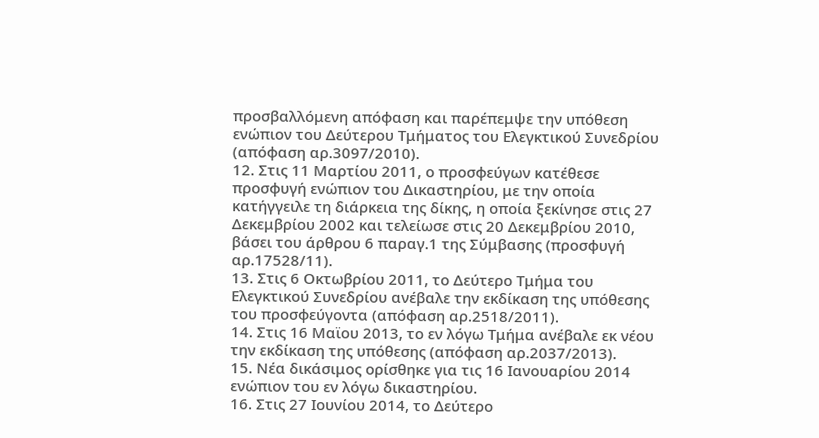προσβαλλόμενη απόφαση και παρέπεμψε την υπόθεση ενώπιον του Δεύτερου Τμήματος του Ελεγκτικού Συνεδρίου (απόφαση αρ.3097/2010).
12. Στις 11 Μαρτίου 2011, ο προσφεύγων κατέθεσε προσφυγή ενώπιον του Δικαστηρίου, με την οποία κατήγγειλε τη διάρκεια της δίκης, η οποία ξεκίνησε στις 27 Δεκεμβρίου 2002 και τελείωσε στις 20 Δεκεμβρίου 2010, βάσει του άρθρου 6 παραγ.1 της Σύμβασης (προσφυγή αρ.17528/11).
13. Στις 6 Οκτωβρίου 2011, το Δεύτερο Τμήμα του Ελεγκτικού Συνεδρίου ανέβαλε την εκδίκαση της υπόθεσης του προσφεύγοντα (απόφαση αρ.2518/2011).
14. Στις 16 Μαϊου 2013, το εν λόγω Τμήμα ανέβαλε εκ νέου την εκδίκαση της υπόθεσης (απόφαση αρ.2037/2013).
15. Νέα δικάσιμος ορίσθηκε για τις 16 Ιανουαρίου 2014 ενώπιον του εν λόγω δικαστηρίου.
16. Στις 27 Ιουνίου 2014, το Δεύτερο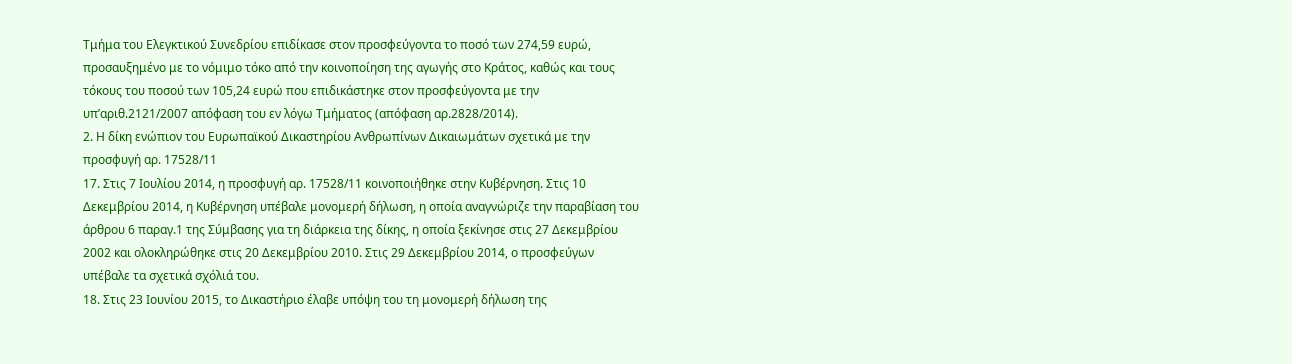Τμήμα του Ελεγκτικού Συνεδρίου επιδίκασε στον προσφεύγοντα το ποσό των 274,59 ευρώ, προσαυξημένο με το νόμιμο τόκο από την κοινοποίηση της αγωγής στο Κράτος, καθώς και τους τόκους του ποσού των 105,24 ευρώ που επιδικάστηκε στον προσφεύγοντα με την υπ’αριθ.2121/2007 απόφαση του εν λόγω Τμήματος (απόφαση αρ.2828/2014).
2. Η δίκη ενώπιον του Ευρωπαϊκού Δικαστηρίου Ανθρωπίνων Δικαιωμάτων σχετικά με την προσφυγή αρ. 17528/11
17. Στις 7 Ιουλίου 2014, η προσφυγή αρ. 17528/11 κοινοποιήθηκε στην Κυβέρνηση. Στις 10 Δεκεμβρίου 2014, η Κυβέρνηση υπέβαλε μονομερή δήλωση, η οποία αναγνώριζε την παραβίαση του άρθρου 6 παραγ.1 της Σύμβασης για τη διάρκεια της δίκης, η οποία ξεκίνησε στις 27 Δεκεμβρίου 2002 και ολοκληρώθηκε στις 20 Δεκεμβρίου 2010. Στις 29 Δεκεμβρίου 2014, ο προσφεύγων υπέβαλε τα σχετικά σχόλιά του.
18. Στις 23 Ιουνίου 2015, το Δικαστήριο έλαβε υπόψη του τη μονομερή δήλωση της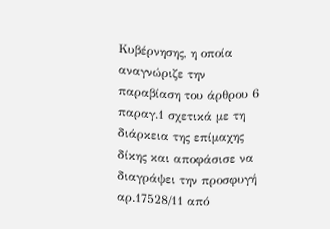Κυβέρνησης, η οποία αναγνώριζε την παραβίαση του άρθρου 6 παραγ.1 σχετικά με τη διάρκεια της επίμαχης δίκης και αποφάσισε να διαγράψει την προσφυγή αρ.17528/11 από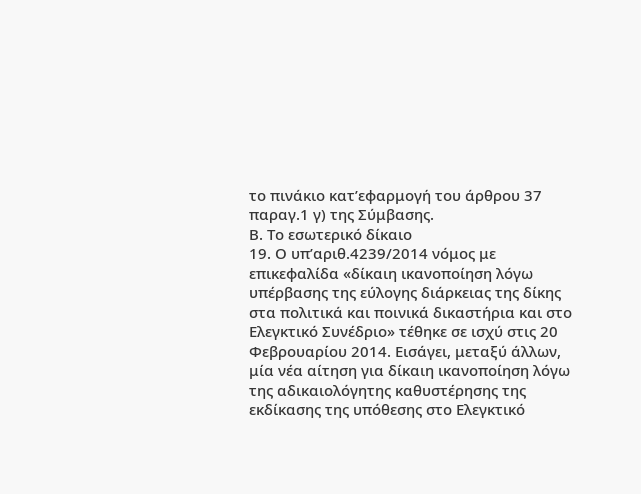το πινάκιο κατ’εφαρμογή του άρθρου 37 παραγ.1 γ) της Σύμβασης.
Β. Το εσωτερικό δίκαιο
19. Ο υπ’αριθ.4239/2014 νόμος με επικεφαλίδα «δίκαιη ικανοποίηση λόγω υπέρβασης της εύλογης διάρκειας της δίκης στα πολιτικά και ποινικά δικαστήρια και στο Ελεγκτικό Συνέδριο» τέθηκε σε ισχύ στις 20 Φεβρουαρίου 2014. Εισάγει, μεταξύ άλλων, μία νέα αίτηση για δίκαιη ικανοποίηση λόγω της αδικαιολόγητης καθυστέρησης της εκδίκασης της υπόθεσης στο Ελεγκτικό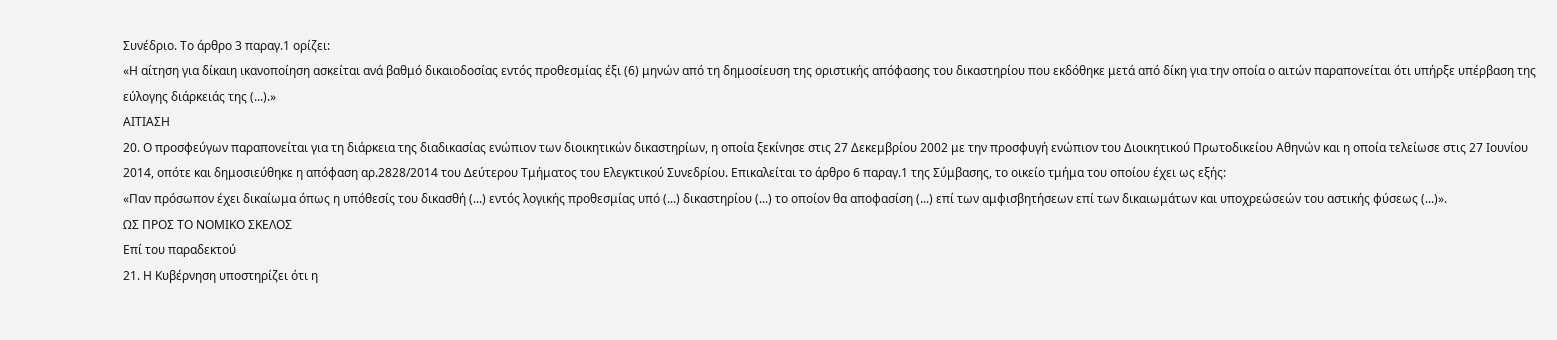Συνέδριο. Το άρθρο 3 παραγ.1 ορίζει:
«Η αίτηση για δίκαιη ικανοποίηση ασκείται ανά βαθμό δικαιοδοσίας εντός προθεσμίας έξι (6) μηνών από τη δημοσίευση της οριστικής απόφασης του δικαστηρίου που εκδόθηκε μετά από δίκη για την οποία ο αιτών παραπονείται ότι υπήρξε υπέρβαση της εύλογης διάρκειάς της (...).»
ΑΙΤΙΑΣΗ
20. Ο προσφεύγων παραπονείται για τη διάρκεια της διαδικασίας ενώπιον των διοικητικών δικαστηρίων, η οποία ξεκίνησε στις 27 Δεκεμβρίου 2002 με την προσφυγή ενώπιον του Διοικητικού Πρωτοδικείου Αθηνών και η οποία τελείωσε στις 27 Ιουνίου 2014, οπότε και δημοσιεύθηκε η απόφαση αρ.2828/2014 του Δεύτερου Τμήματος του Ελεγκτικού Συνεδρίου. Επικαλείται το άρθρο 6 παραγ.1 της Σύμβασης, το οικείο τμήμα του οποίου έχει ως εξής:
«Παν πρόσωπον έχει δικαίωμα όπως η υπόθεσίς του δικασθή (...) εντός λογικής προθεσμίας υπό (...) δικαστηρίου (...) το οποίον θα αποφασίση (...) επί των αμφισβητήσεων επί των δικαιωμάτων και υποχρεώσεών του αστικής φύσεως (...)».
ΩΣ ΠΡΟΣ ΤΟ ΝΟΜΙΚΟ ΣΚΕΛΟΣ
Επί του παραδεκτού
21. Η Κυβέρνηση υποστηρίζει ότι η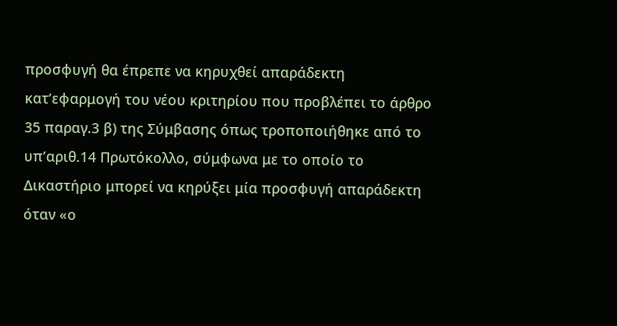προσφυγή θα έπρεπε να κηρυχθεί απαράδεκτη κατ’εφαρμογή του νέου κριτηρίου που προβλέπει το άρθρο 35 παραγ.3 β) της Σύμβασης όπως τροποποιήθηκε από το υπ’αριθ.14 Πρωτόκολλο, σύμφωνα με το οποίο το Δικαστήριο μπορεί να κηρύξει μία προσφυγή απαράδεκτη όταν «ο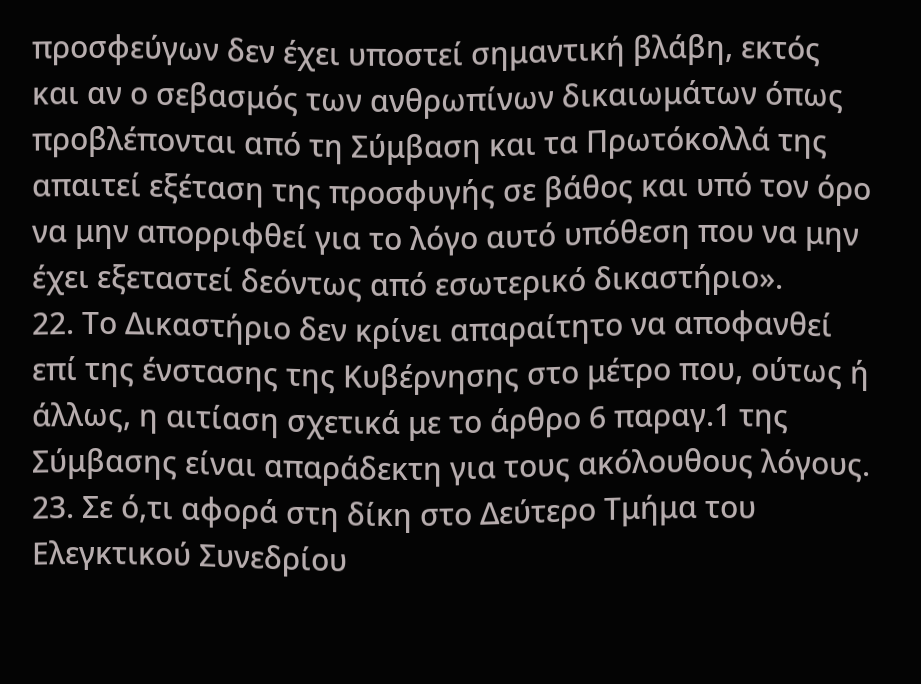προσφεύγων δεν έχει υποστεί σημαντική βλάβη, εκτός και αν ο σεβασμός των ανθρωπίνων δικαιωμάτων όπως προβλέπονται από τη Σύμβαση και τα Πρωτόκολλά της απαιτεί εξέταση της προσφυγής σε βάθος και υπό τον όρο να μην απορριφθεί για το λόγο αυτό υπόθεση που να μην έχει εξεταστεί δεόντως από εσωτερικό δικαστήριο».
22. Το Δικαστήριο δεν κρίνει απαραίτητο να αποφανθεί επί της ένστασης της Κυβέρνησης στο μέτρο που, ούτως ή άλλως, η αιτίαση σχετικά με το άρθρο 6 παραγ.1 της Σύμβασης είναι απαράδεκτη για τους ακόλουθους λόγους.
23. Σε ό,τι αφορά στη δίκη στο Δεύτερο Τμήμα του Ελεγκτικού Συνεδρίου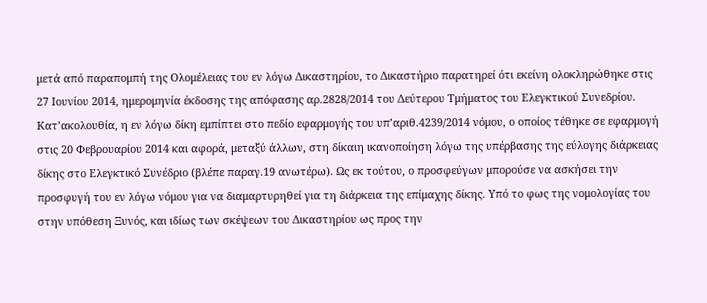μετά από παραπομπή της Ολομέλειας του εν λόγω Δικαστηρίου, το Δικαστήριο παρατηρεί ότι εκείνη ολοκληρώθηκε στις 27 Ιουνίου 2014, ημερομηνία έκδοσης της απόφασης αρ.2828/2014 του Δεύτερου Τμήματος του Ελεγκτικού Συνεδρίου. Κατ’ακολουθία, η εν λόγω δίκη εμπίπτει στο πεδίο εφαρμογής του υπ’αριθ.4239/2014 νόμου, ο οποίος τέθηκε σε εφαρμογή στις 20 Φεβρουαρίου 2014 και αφορά, μεταξύ άλλων, στη δίκαιη ικανοποίηση λόγω της υπέρβασης της εύλογης διάρκειας δίκης στο Ελεγκτικό Συνέδριο (βλέπε παραγ.19 ανωτέρω). Ως εκ τούτου, ο προσφεύγων μπορούσε να ασκήσει την προσφυγή του εν λόγω νόμου για να διαμαρτυρηθεί για τη διάρκεια της επίμαχης δίκης. Υπό το φως της νομολογίας του στην υπόθεση Ξυνός, και ιδίως των σκέψεων του Δικαστηρίου ως προς την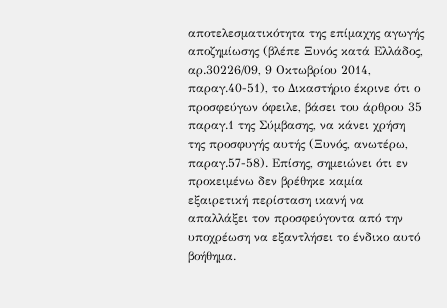αποτελεσματικότητα της επίμαχης αγωγής αποζημίωσης (βλέπε Ξυνός κατά Ελλάδος, αρ.30226/09, 9 Οκτωβρίου 2014, παραγ.40-51), το Δικαστήριο έκρινε ότι ο προσφεύγων όφειλε, βάσει του άρθρου 35 παραγ.1 της Σύμβασης, να κάνει χρήση της προσφυγής αυτής (Ξυνός, ανωτέρω, παραγ.57-58). Επίσης, σημειώνει ότι εν προκειμένω δεν βρέθηκε καμία εξαιρετική περίσταση ικανή να απαλλάξει τον προσφεύγοντα από την υποχρέωση να εξαντλήσει το ένδικο αυτό βοήθημα.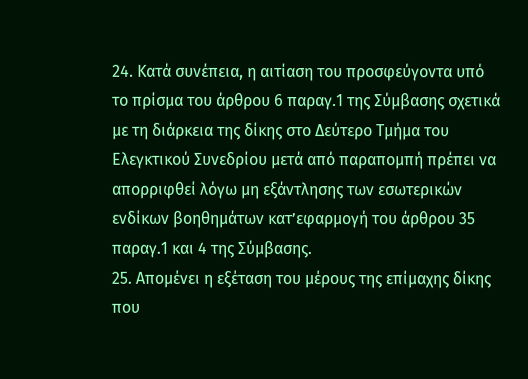24. Κατά συνέπεια, η αιτίαση του προσφεύγοντα υπό το πρίσμα του άρθρου 6 παραγ.1 της Σύμβασης σχετικά με τη διάρκεια της δίκης στο Δεύτερο Τμήμα του Ελεγκτικού Συνεδρίου μετά από παραπομπή πρέπει να απορριφθεί λόγω μη εξάντλησης των εσωτερικών ενδίκων βοηθημάτων κατ’εφαρμογή του άρθρου 35 παραγ.1 και 4 της Σύμβασης.
25. Απομένει η εξέταση του μέρους της επίμαχης δίκης που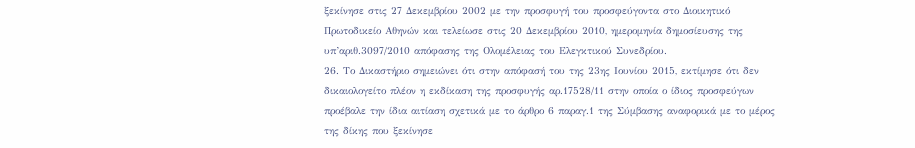ξεκίνησε στις 27 Δεκεμβρίου 2002 με την προσφυγή του προσφεύγοντα στο Διοικητικό Πρωτοδικείο Αθηνών και τελείωσε στις 20 Δεκεμβρίου 2010, ημερομηνία δημοσίευσης της υπ’αριθ.3097/2010 απόφασης της Ολομέλειας του Ελεγκτικού Συνεδρίου.
26. Το Δικαστήριο σημειώνει ότι στην απόφασή του της 23ης Ιουνίου 2015, εκτίμησε ότι δεν δικαιολογείτο πλέον η εκδίκαση της προσφυγής αρ.17528/11 στην οποία ο ίδιος προσφεύγων προέβαλε την ίδια αιτίαση σχετικά με το άρθρο 6 παραγ.1 της Σύμβασης αναφορικά με το μέρος της δίκης που ξεκίνησε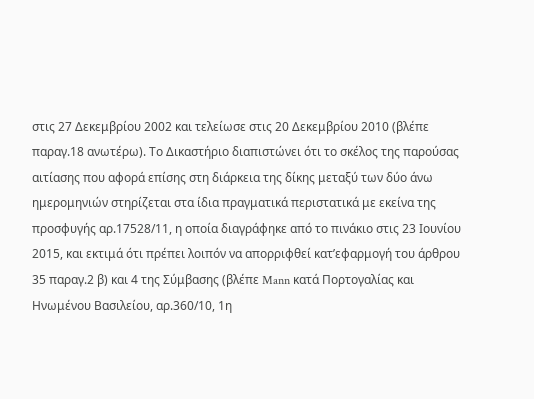στις 27 Δεκεμβρίου 2002 και τελείωσε στις 20 Δεκεμβρίου 2010 (βλέπε παραγ.18 ανωτέρω). Το Δικαστήριο διαπιστώνει ότι το σκέλος της παρούσας αιτίασης που αφορά επίσης στη διάρκεια της δίκης μεταξύ των δύο άνω ημερομηνιών στηρίζεται στα ίδια πραγματικά περιστατικά με εκείνα της προσφυγής αρ.17528/11, η οποία διαγράφηκε από το πινάκιο στις 23 Ιουνίου 2015, και εκτιμά ότι πρέπει λοιπόν να απορριφθεί κατ’εφαρμογή του άρθρου 35 παραγ.2 β) και 4 της Σύμβασης (βλέπε Mann κατά Πορτογαλίας και Ηνωμένου Βασιλείου, αρ.360/10, 1η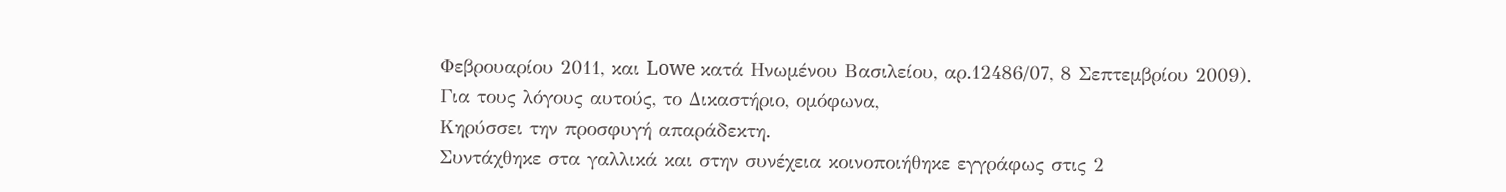Φεβρουαρίου 2011, και Lowe κατά Ηνωμένου Βασιλείου, αρ.12486/07, 8 Σεπτεμβρίου 2009).
Για τους λόγους αυτούς, το Δικαστήριο, ομόφωνα,
Κηρύσσει την προσφυγή απαράδεκτη.
Συντάχθηκε στα γαλλικά και στην συνέχεια κοινοποιήθηκε εγγράφως στις 2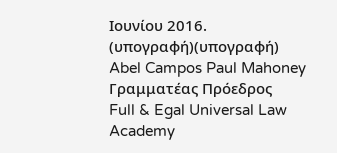Ιουνίου 2016.
(υπογραφή)(υπογραφή)
Abel Campos Paul Mahoney
Γραμματέας Πρόεδρος
Full & Egal Universal Law Academy